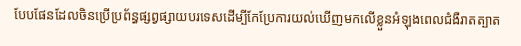បែបផែនដែលចិនប្រើប្រព័ន្ធផ្សព្វផ្សាយបរទេសដើម្បីកែប្រែការយល់ឃើញមកលើខ្លួនអំឡុងពេលជំងឺរាតត្បាត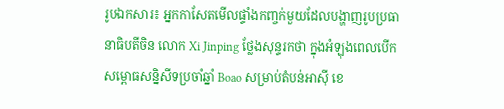រូបឯកសារ៖ អ្នកកាសែតមើលផ្ទាំងកញ្ចក់មួយដែលបង្ហាញរូបប្រធានាធិបតីចិន លោក Xi Jinping ថ្លែងសុន្ទរកថា ក្នុងអំឡុងពេលបើកសម្ពោធសន្និសីទប្រចាំឆ្នាំ Boao សម្រាប់តំបន់អាស៊ី ខេ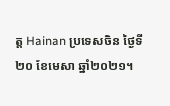ត្ត Hainan ប្រទេសចិន ថ្ងៃទី២០ ខែមេសា ឆ្នាំ២០២១។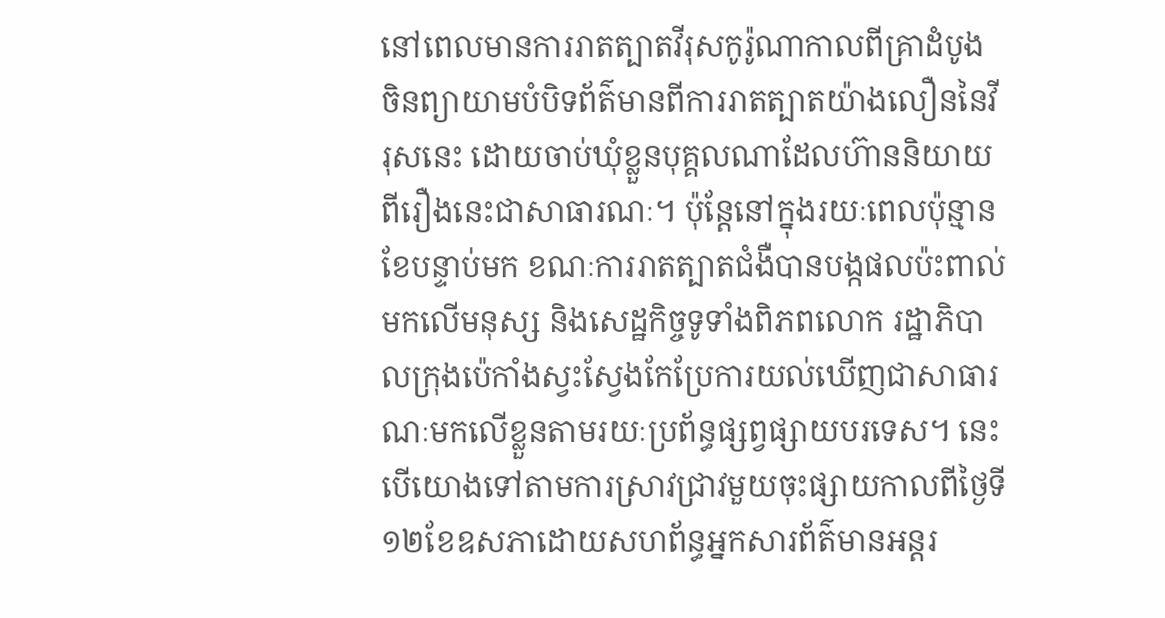នៅពេលមានការរាតត្បាតវីរុសកូរ៉ូណាកាលពីគ្រាដំបូង ចិនព្យាយាមបំបិទព័ត៌មានពីការរាតត្បាតយ៉ាងលឿននៃវីរុសនេះ ដោយចាប់ឃុំខ្លួនបុគ្គលណាដែលហ៊ាននិយាយពីរឿងនេះជាសាធារណៈ។ ប៉ុន្តែនៅក្នុងរយៈពេលប៉ុន្មានខែបន្ទាប់មក ខណៈការរាតត្បាតជំងឺបានបង្កផលប៉ះពាល់មកលើមនុស្ស និងសេដ្ឋកិច្ចទូទាំងពិភពលោក រដ្ឋាភិបាលក្រុងប៉េកាំងស្វះស្វែងកែប្រែការយល់ឃើញជាសាធារណៈមកលើខ្លួនតាមរយៈប្រព័ន្ធផ្សព្វផ្សាយបរទេស។ នេះបើយោងទៅតាមការស្រាវជ្រាវមួយចុះផ្សាយកាលពីថ្ងៃទី១២ខែឧសភាដោយសហព័ន្ធអ្នកសារព័ត៌មានអន្តរ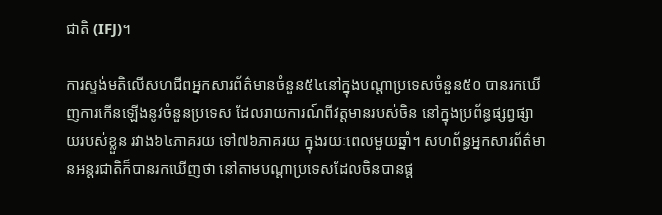ជាតិ (IFJ)។

ការស្ទង់មតិលើសហជីពអ្នកសារព័ត៌មានចំនួន៥៤នៅក្នុងបណ្តាប្រទេសចំនួន៥០ បានរកឃើញការកើនឡើងនូវចំនួនប្រទេស ដែលរាយការណ៍ពីវត្តមានរបស់ចិន នៅក្នុងប្រព័ន្ធផ្សព្វផ្សាយរបស់ខ្លួន រវាង៦៤ភាគរយ ទៅ៧៦ភាគរយ ក្នុងរយៈពេលមួយឆ្នាំ។ សហព័ន្ធអ្នកសារព័ត៌មានអន្តរជាតិក៏បានរកឃើញថា នៅតាមបណ្តាប្រទេសដែលចិនបានផ្ត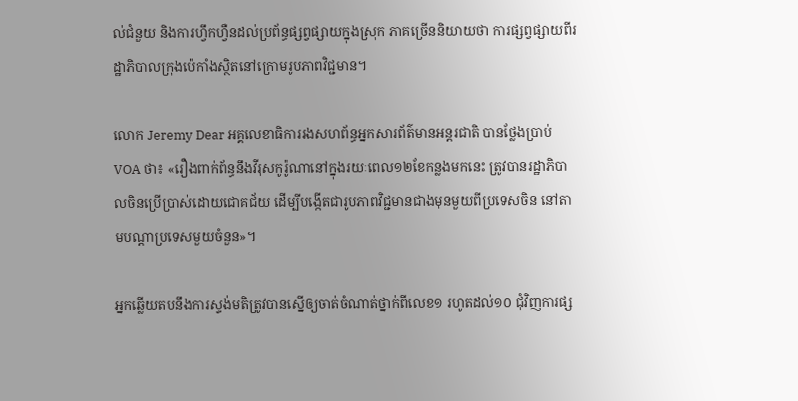ល់ជំនួយ និងការហ្វឹកហ្វឺនដល់ប្រព័ន្ធផ្សព្វផ្សាយក្នុងស្រុក ភាគច្រើននិយាយថា ការផ្សព្វផ្សាយពីរដ្ឋាភិបាលក្រុងប៉េកាំងស្ថិតនៅក្រោមរូបភាពវិជ្ជមាន។

លោក Jeremy Dear អគ្គលេខាធិការរងសហព័ន្ធអ្នកសារព័ត៌មានអន្តរជាតិ បានថ្លែងប្រាប់ VOA ថា៖ «រឿងពាក់ព័ន្ធនឹងវីរុសកូរ៉ូណានៅក្នុងរយៈពេល១២ខែកន្លងមកនេះ ត្រូវបានរដ្ឋាភិបាលចិនប្រើប្រាស់ដោយជោគជ័យ ដើម្បីបង្កើតជារូបភាពវិជ្ជមានជាងមុនមួយពីប្រទេសចិន នៅតាមបណ្តាប្រទេសមួយចំនួន»។

អ្នកឆ្លើយតបនឹងការស្ទង់មតិត្រូវបានស្នើឲ្យចាត់ចំណាត់ថ្នាក់ពីលេខ១ រហូតដល់១០ ជុំវិញការផ្ស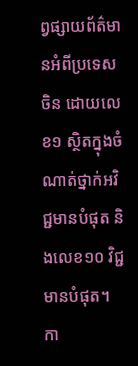ព្វផ្សាយព័ត៌មានអំពីប្រទេសចិន ដោយលេខ១ ស្ថិតក្នុងចំណាត់ថ្នាក់អវិជ្ជមានបំផុត និងលេខ១០ វិជ្ជមានបំផុត។ កា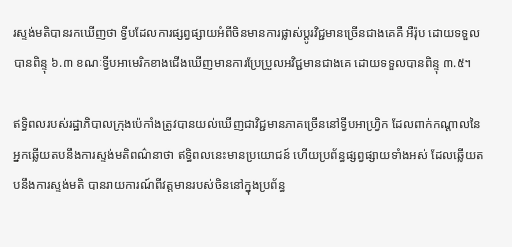រស្ទង់មតិបានរកឃើញថា ទ្វីបដែលការផ្សព្វផ្សាយអំពីចិនមានការផ្លាស់ប្តូរវិជ្ជមានច្រើនជាងគេគឺ អឺរ៉ុប ដោយទទួលបានពិន្ទុ ៦.៣ ខណៈទ្វីបអាមេរិកខាងជើងឃើញមានការប្រែប្រួលអវិជ្ជមានជាងគេ ដោយទទួលបានពិន្ទុ ៣.៥។

ឥទ្ធិពលរបស់រដ្ឋាភិបាលក្រុងប៉េកាំងត្រូវបានយល់ឃើញជាវិជ្ជមានភាគច្រើននៅទ្វីបអាហ្វ្រិក ដែលពាក់កណ្តាលនៃអ្នកឆ្លើយតបនឹងការស្ទង់មតិពណ៌នាថា ឥទ្ធិពលនេះមានប្រយោជន៍ ហើយប្រព័ន្ធផ្សព្វផ្សាយទាំងអស់ ដែលឆ្លើយតបនឹងការស្ទង់មតិ បានរាយការណ៍ពីវត្តមានរបស់ចិននៅក្នុងប្រព័ន្ធ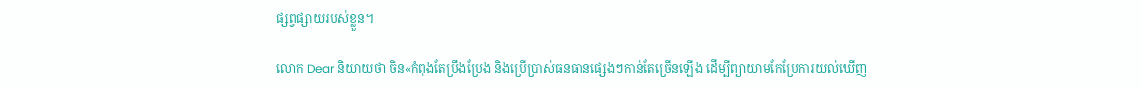ផ្សព្វផ្សាយរបស់ខ្លួន។

លោក Dear និយាយថា ចិន«កំពុងតែប្រឹងប្រែង និងប្រើប្រាស់ធនធានផ្សេងៗកាន់តែច្រើនឡើង ដើម្បីព្យាយាមកែប្រែការយល់ឃើញ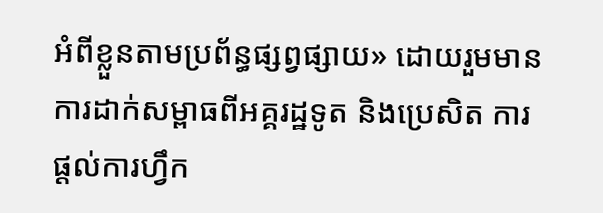អំពីខ្លួនតាមប្រព័ន្ធផ្សព្វផ្សាយ» ដោយរួមមាន ការដាក់សម្ពាធពីអគ្គរដ្ឋទូត និងប្រេសិត ការផ្តល់ការហ្វឹក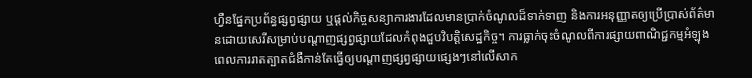ហ្វឺនផ្នែកប្រព័ន្ធផ្សព្វផ្សាយ ឬផ្តល់កិច្ចសន្យាការងារដែលមានប្រាក់ចំណូលដ៏ទាក់ទាញ និងការអនុញ្ញាតឲ្យប្រើប្រាស់ព័ត៌មានដោយសេរីសម្រាប់បណ្តាញផ្សព្វផ្សាយដែលកំពុងជួបវិបត្តិសេដ្ឋកិច្ច។ ការធ្លាក់ចុះចំណូលពីការផ្សាយពាណិជ្ជកម្មអំឡុងពេលការរាតត្បាតជំងឺកាន់តែធ្វើឲ្យបណ្តាញផ្សព្វផ្សាយផ្សេងៗនៅលើសាក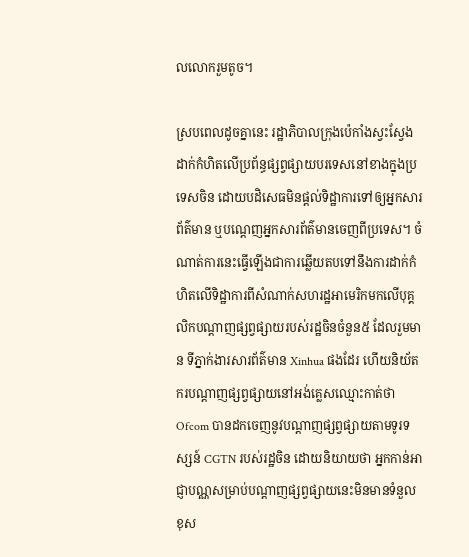លលោករួមតូច។

ស្របពេលដូចគ្នានេះ រដ្ឋាភិបាលក្រុងប៉េកាំងស្វះស្វែងដាក់កំហិតលើប្រព័ន្ធផ្សព្វផ្សាយបរទេសនៅខាងក្នុងប្រទេសចិន ដោយបដិសេធមិនផ្តល់ទិដ្ឋាការទៅឲ្យអ្នកសារព័ត៌មាន ឬបណ្តេញអ្នកសារព័ត៌មានចេញពីប្រទេស។ ចំណាត់ការនេះធ្វើឡើងជាការឆ្លើយតបទៅនឹងការដាក់កំហិតលើទិដ្ឋាការពីសំណាក់សហរដ្ឋអាមេរិកមកលើបុគ្គលិកបណ្តាញផ្សព្វផ្សាយរបស់រដ្ឋចិនចំនួន៥ ដែលរួមមាន ទីភ្នាក់ងារសារព័ត៌មាន Xinhua ផងដែរ ហើយនិយ័តករបណ្តាញផ្សព្វផ្សាយនៅអង់គ្លេសឈ្មោះកាត់ថា Ofcom បានដកចេញនូវបណ្តាញផ្សព្វផ្សាយតាមទូរទស្សន៍ CGTN របស់រដ្ឋចិន ដោយនិយាយថា អ្នកកាន់អាជ្ញាបណ្ណសម្រាប់បណ្តាញផ្សព្វផ្សាយនេះមិនមានទំនួលខុស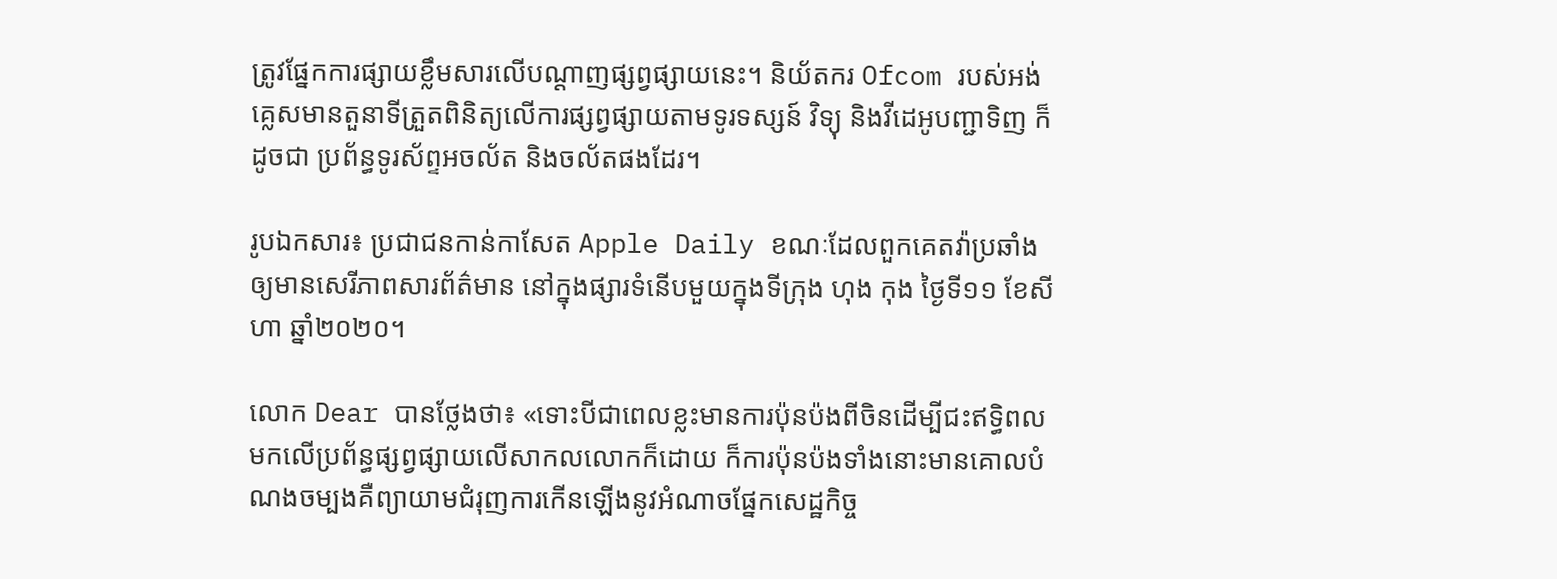ត្រូវផ្នែកការផ្សាយខ្លឹមសារលើបណ្តាញផ្សព្វផ្សាយនេះ។ និយ័តករ Ofcom របស់អង់គ្លេសមានតួនាទីត្រួតពិនិត្យលើការផ្សព្វផ្សាយតាមទូរទស្សន៍ វិទ្យុ និងវីដេអូបញ្ជាទិញ ក៏ដូចជា ប្រព័ន្ធទូរស័ព្ទអចល័ត និងចល័តផងដែរ។

រូបឯកសារ៖ ប្រជាជនកាន់កាសែត Apple Daily ខណៈដែលពួកគេតវ៉ាប្រឆាំងឲ្យមានសេរីភាពសារព័ត៌មាន នៅក្នុងផ្សារទំនើបមួយក្នុងទីក្រុង ហុង កុង ថ្ងៃទី១១ ខែសីហា ឆ្នាំ២០២០។

លោក Dear បានថ្លែងថា៖ «ទោះបីជាពេលខ្លះមានការប៉ុនប៉ងពីចិនដើម្បីជះឥទ្ធិពលមកលើប្រព័ន្ធផ្សព្វផ្សាយលើសាកលលោកក៏ដោយ ក៏ការប៉ុនប៉ងទាំងនោះមានគោលបំណងចម្បងគឺព្យាយាមជំរុញការកើនឡើងនូវអំណាចផ្នែកសេដ្ឋកិច្ច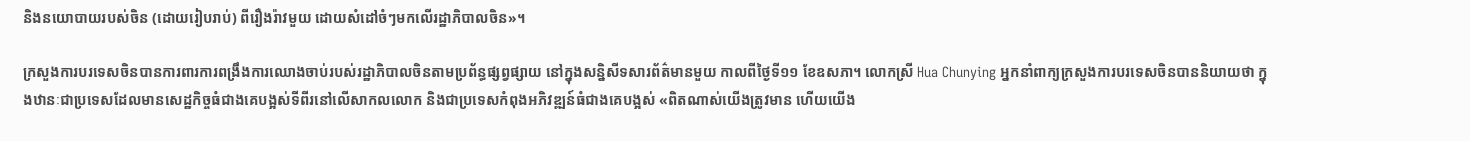និងនយោបាយរបស់ចិន (ដោយរៀបរាប់) ពីរឿងរ៉ាវមួយ ដោយសំដៅចំៗមកលើរដ្ឋាភិបាលចិន»។

ក្រសួងការបរទេសចិនបានការពារការពង្រឹងការឈោងចាប់របស់រដ្ឋាភិបាលចិនតាមប្រព័ន្ធផ្សព្វផ្សាយ នៅក្នុងសន្និសីទសារព័ត៌មានមួយ កាលពីថ្ងៃទី១១ ខែឧសភា។ លោកស្រី Hua Chunying អ្នកនាំពាក្យក្រសួងការបរទេសចិនបាននិយាយថា ក្នុងឋានៈជាប្រទេសដែលមានសេដ្ឋកិច្ចធំជាងគេបង្អស់ទីពីរនៅលើសាកលលោក និងជាប្រទេសកំពុងអភិវឌ្ឍន៍ធំជាងគេបង្អស់ «ពិតណាស់យើងត្រូវមាន ហើយយើង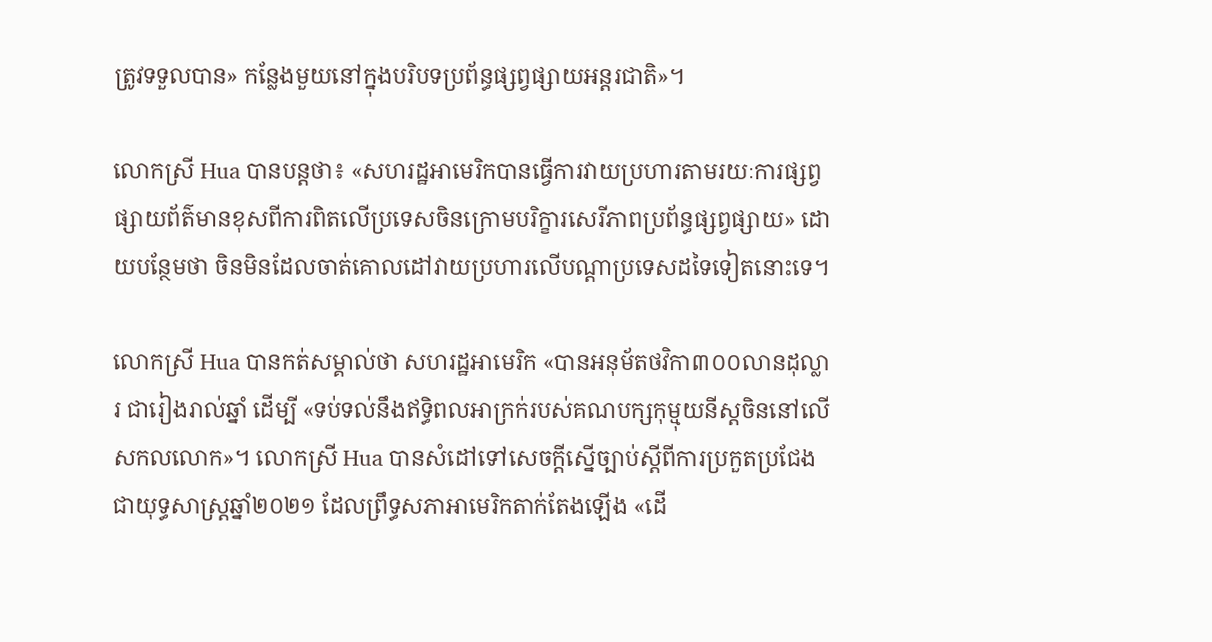ត្រូវទទួលបាន» កន្លែងមួយនៅក្នុងបរិបទប្រព័ន្ធផ្សព្វផ្សាយអន្តរជាតិ»។

លោកស្រី Hua បានបន្តថា៖ «សហរដ្ឋអាមេរិកបានធ្វើការវាយប្រហារតាមរយៈការផ្សព្វផ្សាយព័ត៌មានខុសពីការពិតលើប្រទេសចិនក្រោមបរិក្ខារសេរីភាពប្រព័ន្ធផ្សព្វផ្សាយ» ដោយបន្ថែមថា ចិនមិនដែលចាត់គោលដៅវាយប្រហារលើបណ្តាប្រទេសដទៃទៀតនោះទេ។

លោកស្រី Hua បានកត់សម្គាល់ថា សហរដ្ឋអាមេរិក «បានអនុម័តថវិកា៣០០លានដុល្លារ ជារៀងរាល់ឆ្នាំ ដើម្បី «ទប់ទល់នឹងឥទ្ធិពលអាក្រក់របស់គណបក្សកុម្មុយនីស្តចិននៅលើសកលលោក»។ លោកស្រី Hua បានសំដៅទៅសេចក្តីស្នើច្បាប់ស្តីពីការប្រកួតប្រជែងជាយុទ្ធសាស្ត្រឆ្នាំ២០២១ ដែលព្រឹទ្ធសភាអាមេរិកតាក់តែងឡើង «ដើ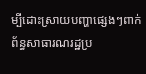ម្បីដោះស្រាយបញ្ហាផ្សេងៗពាក់ព័ន្ធសាធារណរដ្ឋប្រ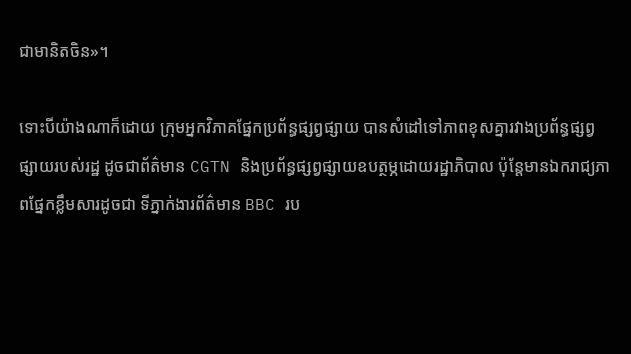ជាមានិតចិន»។

ទោះបីយ៉ាងណាក៏ដោយ ក្រុមអ្នកវិភាគផ្នែកប្រព័ន្ធផ្សព្វផ្សាយ បានសំដៅទៅភាពខុសគ្នារវាងប្រព័ន្ធផ្សព្វផ្សាយរបស់រដ្ឋ ដូចជាព័ត៌មាន CGTN និងប្រព័ន្ធផ្សព្វផ្សាយឧបត្ថម្ភដោយរដ្ឋាភិបាល ប៉ុន្តែមានឯករាជ្យភាពផ្នែកខ្លឹមសារដូចជា ទីភ្នាក់ងារព័ត៌មាន BBC រប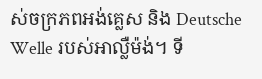ស់ចក្រភពអង់គ្លេស និង Deutsche Welle របស់អាល្លឺម៉ង់។ ទី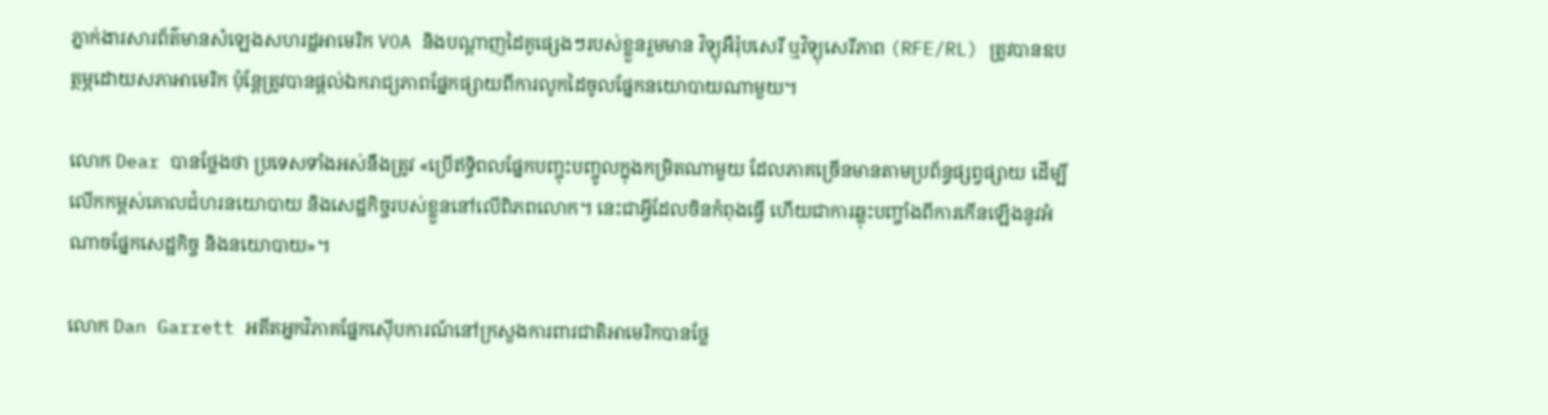ភ្នាក់ងារសារព័ត៌មានសំឡេងសហរដ្ឋអាមេរិក VOA និងបណ្តាញដៃគូផ្សេងៗរបស់ខ្លួនរួមមាន វិទ្យុអឺរ៉ុបសេរី ឬវិទ្យុសេរីភាព (RFE/RL) ត្រូវបានឧបត្ថម្ភដោយសភាអាមេរិក ប៉ុន្តែត្រូវបានផ្តល់ឯករាជ្យភាពផ្នែកផ្សាយពីការលូកដៃចូលផ្នែកនយោបាយណាមួយ។

លោក Dear បានថ្លែងថា ប្រទេសទាំងអស់នឹងត្រូវ «ប្រើឥទ្ធិពលផ្នែកបញ្ចុះបញ្ចូលក្នុងកម្រិតណាមួយ ដែលភាគច្រើនមានតាមប្រព័ន្ធផ្សព្វផ្សាយ ដើម្បីលើកកម្ពស់គោលជំហរនយោបាយ និងសេដ្ឋកិច្ចរបស់ខ្លួននៅលើពិភពលោក។ នេះជាអ្វីដែលចិនកំពុងធ្វើ ហើយជាការឆ្លុះបញ្ចាំងពីការកើនឡើងនូវអំណាចផ្នែកសេដ្ឋកិច្ច និងនយោបាយ»។

លោក Dan Garrett អតីតអ្នកវិភាគផ្នែកស៊ើបការណ៍នៅក្រសួងការពារជាតិអាមេរិកបានថ្លែ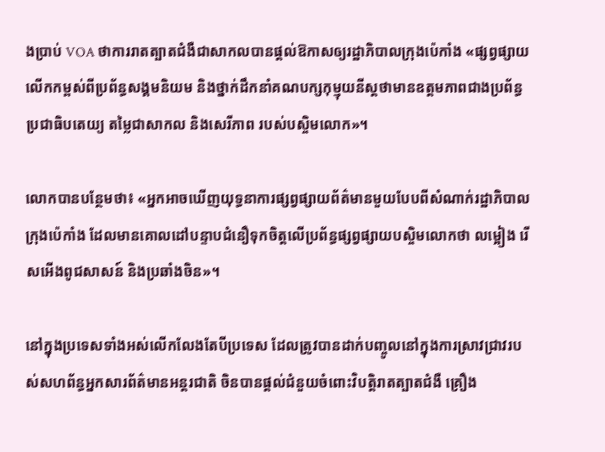ងប្រាប់ VOA ថាការរាតត្បាតជំងឺជាសាកលបានផ្តល់ឱកាសឲ្យរដ្ឋាភិបាលក្រុងប៉េកាំង «ផ្សព្វផ្សាយលើកកម្ពស់ពីប្រព័ន្ធសង្គមនិយម និងថ្នាក់ដឹកនាំគណបក្សកុម្មុយនីស្តថាមានឧត្តមភាពជាងប្រព័ន្ធប្រជាធិបតេយ្យ តម្លៃជាសាកល និងសេរីភាព របស់បស្ចិមលោក»។

លោកបានបន្ថែមថា៖ «អ្នកអាចឃើញយុទ្ធនាការផ្សព្វផ្សាយព័ត៌មានមួយបែបពីសំណាក់រដ្ឋាភិបាលក្រុងប៉េកាំង ដែលមានគោលដៅបន្ទាបជំនឿទុកចិត្តលើប្រព័ន្ធផ្សព្វផ្សាយបស្ចិមលោកថា លម្អៀង រើសអើងពូជសាសន៍ និងប្រឆាំងចិន»។

នៅក្នុងប្រទេសទាំងអស់លើកលែងតែបីប្រទេស ដែលត្រូវបានដាក់បញ្ចូលនៅក្នុងការស្រាវជ្រាវរបស់សហព័ន្ធអ្នកសារព័ត៌មានអន្តរជាតិ ចិនបានផ្តល់ជំនួយចំពោះវិបត្តិរាតត្បាតជំងឺ គ្រឿង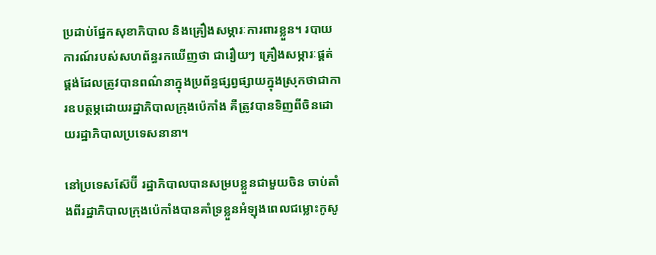ប្រដាប់ផ្នែកសុខាភិបាល និងគ្រឿងសម្ភារៈការពារខ្លួន។ របាយការណ៍របស់សហព័ន្ធរកឃើញថា ជារឿយៗ គ្រឿងសម្ភារៈផ្គត់ផ្គង់ដែលត្រូវបានពណ៌នាក្នុងប្រព័ន្ធផ្សព្វផ្សាយក្នុងស្រុកថាជាការឧបត្ថម្ភដោយរដ្ឋាភិបាលក្រុងប៉េកាំង គឺត្រូវបានទិញពីចិនដោយរដ្ឋាភិបាលប្រទេសនានា។

នៅប្រទេសស៊ែប៊ី រដ្ឋាភិបាលបានសម្របខ្លួនជាមួយចិន ចាប់តាំងពីរដ្ឋាភិបាលក្រុងប៉េកាំងបានគាំទ្រខ្លួនអំឡុងពេលជម្លោះកូសូ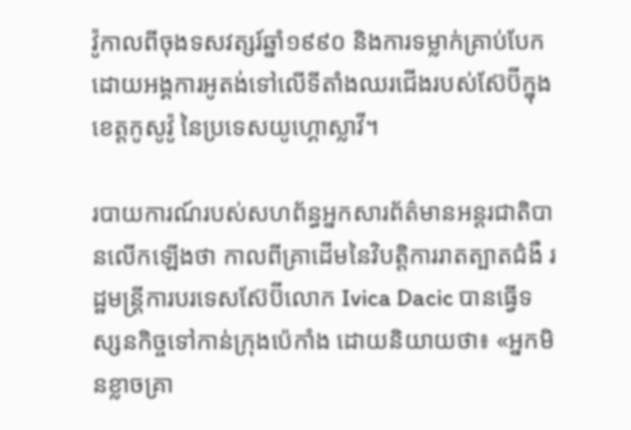វ៉ូកាលពីចុងទសវត្សរ៍ឆ្នាំ១៩៩០ និងការទម្លាក់គ្រាប់បែកដោយអង្គការអូតង់ទៅលើទីតាំងឈរជើងរបស់ស៊ែប៊ីក្នុងខេត្តកូសូវ៉ូ នៃប្រទេសយូហ្គោស្លាវី។

របាយការណ៍របស់សហព័ន្ធអ្នកសារព័ត៌មានអន្តរជាតិបានលើកឡើងថា កាលពីគ្រាដើមនៃវិបត្តិការរាតត្បាតជំងឺ រដ្ឋមន្ត្រីការបរទេសស៊ែប៊ីលោក Ivica Dacic បានធ្វើទស្សនកិច្ចទៅកាន់ក្រុងប៉េកាំង ដោយនិយាយថា៖ «អ្នកមិនខ្លាចគ្រា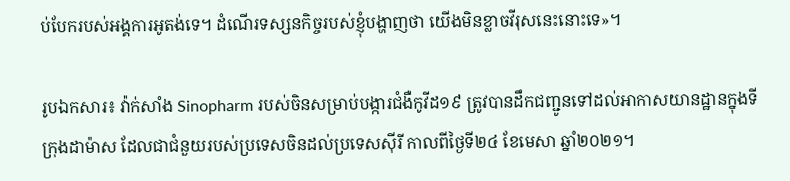ប់បែករបស់អង្គការអូតង់ទេ។ ដំណើរទស្សនកិច្ចរបស់ខ្ញុំបង្ហាញថា យើងមិនខ្លាចវីរុសនេះនោះទេ»។

រូបឯកសារ៖ វ៉ាក់សាំង Sinopharm របស់ចិនសម្រាប់បង្ការជំងឺកូវីដ១៩ ត្រូវបានដឹកជញ្ជូនទៅដល់អាកាសយានដ្ឋានក្នុងទីក្រុងដាម៉ាស ដែលជាជំនួយរបស់ប្រទេសចិនដល់ប្រទេសស៊ីរី កាលពីថ្ងៃទី២៤ ខែមេសា ឆ្នាំ២០២១។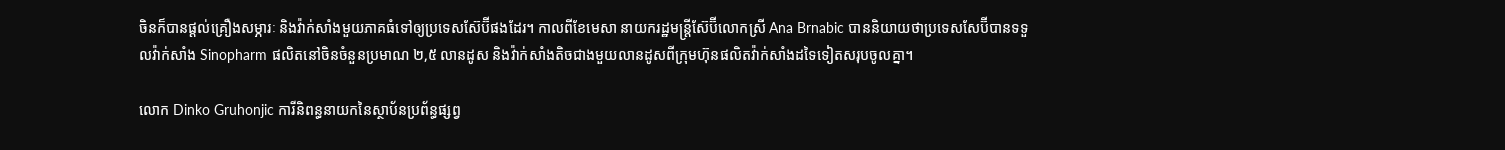ចិនក៏បានផ្តល់គ្រឿងសម្ភារៈ និងវ៉ាក់សាំងមួយភាគធំទៅឲ្យប្រទេសស៊ែប៊ីផងដែរ។ កាលពីខែមេសា នាយករដ្ឋមន្ត្រីស៊ែប៊ីលោកស្រី Ana Brnabic បាននិយាយថាប្រទេសសែប៊ីបានទទួលវ៉ាក់សាំង Sinopharm ផលិតនៅចិនចំនួនប្រមាណ ២,៥ លានដូស និងវ៉ាក់សាំងតិចជាងមួយលានដូសពីក្រុមហ៊ុនផលិតវ៉ាក់សាំងដទៃទៀតសរុបចូលគ្នា។

លោក Dinko Gruhonjic ការីនិពន្ធនាយកនៃស្ថាប័នប្រព័ន្ធផ្សព្វ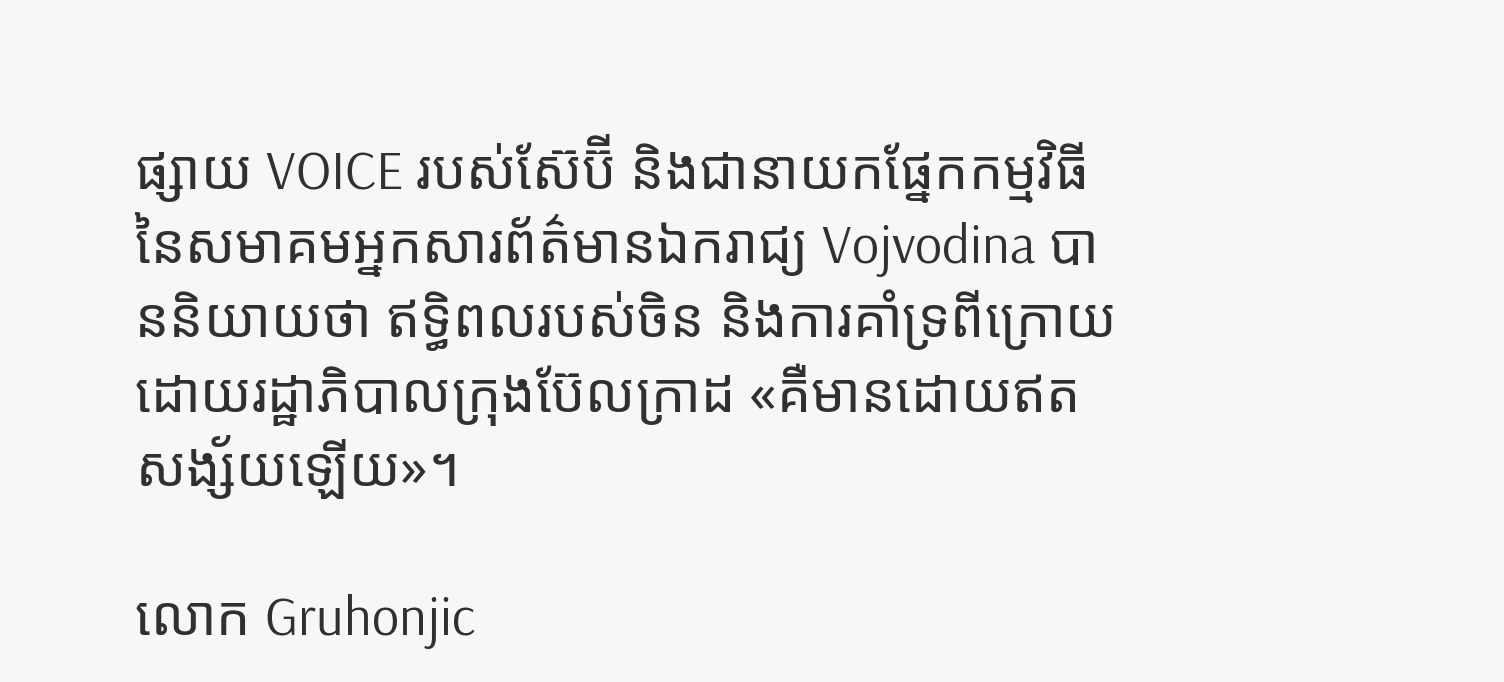ផ្សាយ VOICE របស់ស៊ែប៊ី និងជានាយកផ្នែកកម្មវិធីនៃសមាគមអ្នកសារព័ត៌មានឯករាជ្យ Vojvodina បាននិយាយថា ឥទ្ធិពលរបស់ចិន និងការគាំទ្រពីក្រោយដោយរដ្ឋាភិបាលក្រុងប៊ែលក្រាដ «គឺមានដោយឥតសង្ស័យឡើយ»។

លោក Gruhonjic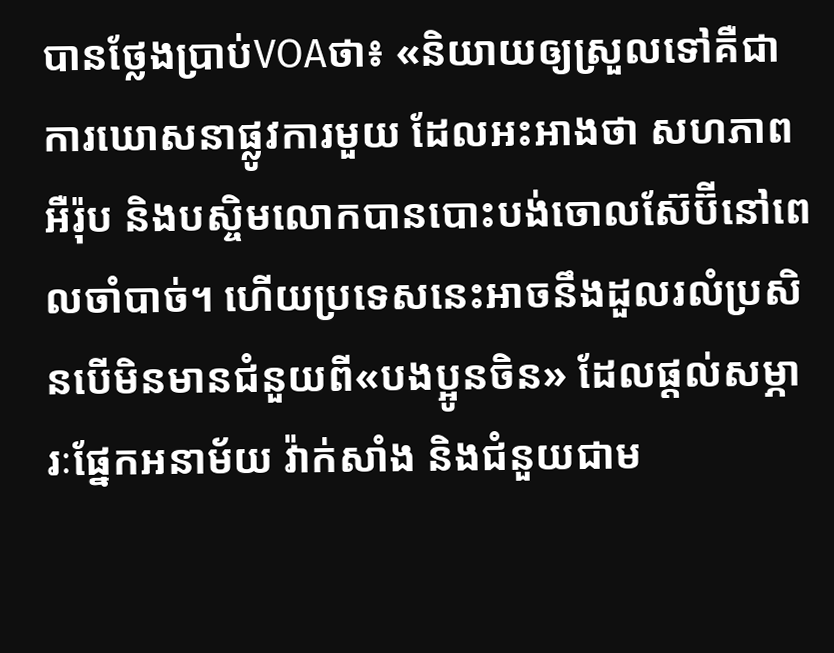បានថ្លែងប្រាប់VOAថា៖ «និយាយឲ្យស្រួលទៅគឺជាការឃោសនាផ្លូវការមួយ ដែលអះអាងថា សហភាពអឺរ៉ុប និងបស្ចិមលោកបានបោះបង់ចោលស៊ែប៊ីនៅពេលចាំបាច់។ ហើយប្រទេសនេះអាចនឹងដួលរលំប្រសិនបើមិនមានជំនួយពី«បងប្អូនចិន» ដែលផ្តល់សម្ភារៈផ្នែកអនាម័យ វ៉ាក់សាំង និងជំនួយជាម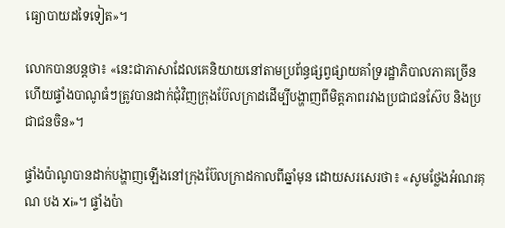ធ្យោបាយដទៃទៀត»។

លោកបានបន្តថា៖ «នេះជាភាសាដែលគេនិយាយនៅតាមប្រព័ន្ធផ្សព្វផ្សាយគាំទ្ររដ្ឋាភិបាលភាគច្រើន ហើយផ្ទាំងបាណូធំៗត្រូវបានដាក់ជុំវិញក្រុងប៊ែលក្រាដដើម្បីបង្ហាញពីមិត្តភាពរវាងប្រជាជនស៊ែប និងប្រជាជនចិន»។

ផ្ទាំងប៉ាណូបានដាក់បង្ហាញឡើងនៅក្រុងប៊ែលក្រាដកាលពីឆ្នាំមុន ដោយសរសេរថា៖ «សូមថ្លែងអំណរគុណ បង Xi»។ ផ្ទាំងប៉ា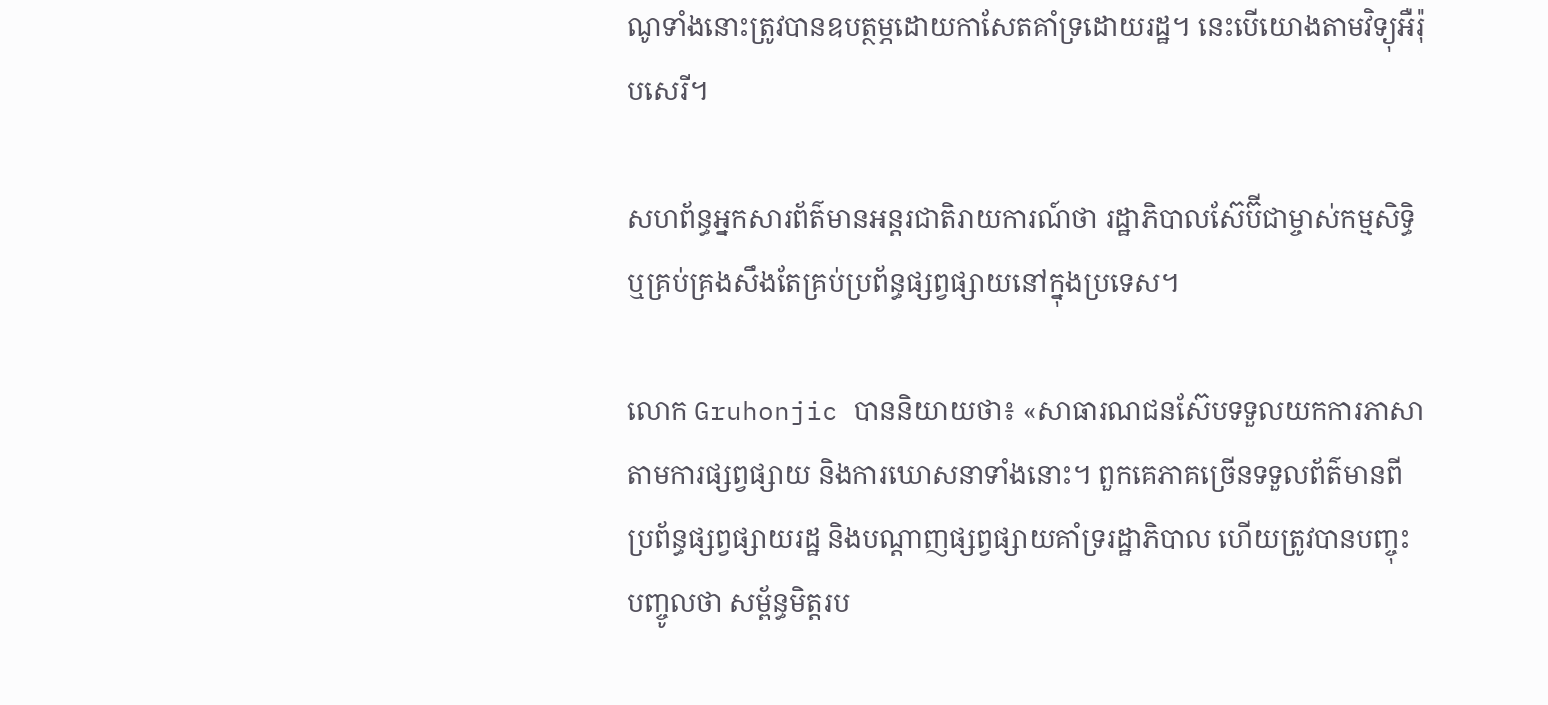ណូទាំងនោះត្រូវបានឧបត្ថម្ភដោយកាសែតគាំទ្រដោយរដ្ឋ។ នេះបើយោងតាមវិទ្យុអឺរ៉ុបសេរី។

សហព័ន្ធអ្នកសារព័ត៌មានអន្តរជាតិរាយការណ៍ថា រដ្ឋាភិបាលស៊ែប៊ីជាម្ចាស់កម្មសិទ្ធិ ឬគ្រប់គ្រងសឹងតែគ្រប់ប្រព័ន្ធផ្សព្វផ្សាយនៅក្នុងប្រទេស។

លោក Gruhonjic បាននិយាយថា៖ «សាធារណជនស៊ែបទទួលយកការភាសាតាមការផ្សព្វផ្សាយ និងការឃោសនាទាំងនោះ។ ពួកគេភាគច្រើនទទួលព័ត៌មានពីប្រព័ន្ធផ្សព្វផ្សាយរដ្ឋ និងបណ្តាញផ្សព្វផ្សាយគាំទ្ររដ្ឋាភិបាល ហើយត្រូវបានបញ្ចុះបញ្ចូលថា សម្ព័ន្ធមិត្តរប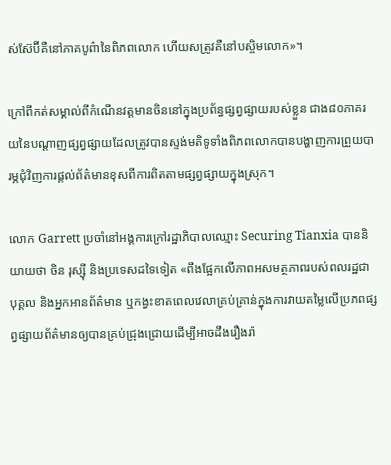ស់ស៊ែប៊ីគឺនៅភាគបូព៌ានៃពិភពលោក ហើយសត្រូវគឺនៅបស្ចិមលោក»។

ក្រៅពីកត់សម្គាល់ពីកំណើនវត្តមានចិននៅក្នុងប្រព័ន្ធផ្សព្វផ្សាយរបស់ខ្លួន ជាង៨០ភាគរយនៃបណ្តាញផ្សព្វផ្សាយដែលត្រូវបានស្ទង់មតិទូទាំងពិភពលោកបានបង្ហាញការព្រួយបារម្ភជុំវិញការផ្តល់ព័ត៌មានខុសពីការពិតតាមផ្សព្វផ្សាយក្នុងស្រុក។

លោក Garrett ប្រចាំនៅអង្គការក្រៅរដ្ឋាភិបាលឈ្មោះ Securing Tianxia បាននិយាយថា ចិន រុស្ស៊ី និងប្រទេសដទៃទៀត «ពឹងផ្អែកលើភាពអសមត្ថភាពរបស់ពលរដ្ឋជាបុគ្គល និងអ្នកអានព័ត៌មាន ឬកង្វះខាតពេលវេលាគ្រប់គ្រាន់ក្នុងការវាយតម្លៃលើប្រភពផ្សព្វផ្សាយព័ត៌មានឲ្យបានគ្រប់ជ្រុងជ្រោយដើម្បីអាចដឹងរឿងរ៉ា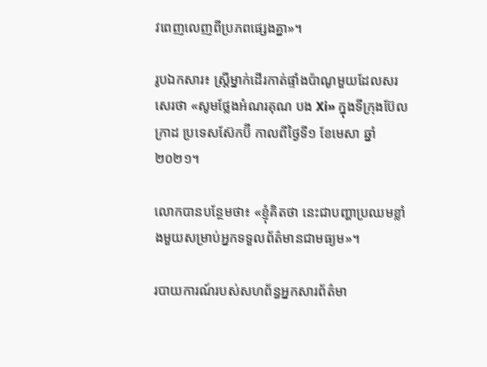វពេញលេញពីប្រភពផ្សេងគ្នា»។

រូបឯកសារ៖ ស្ត្រីម្នាក់ដើរកាត់ផ្ទាំងប៉ាណូមួយដែលសរសេរថា «សូមថ្លែងអំណរគុណ បង Xi» ក្នុងទីក្រុងប៊ែលក្រាដ ប្រទេសស៊ែកប៊ី កាលពីថ្ងៃទី១ ខែមេសា ឆ្នាំ២០២១។

លោកបានបន្ថែមថា៖ «ខ្ញុំគិតថា នេះជាបញ្ហាប្រឈមខ្លាំងមួយសម្រាប់អ្នកទទួលព័ត៌មានជាមធ្យម»។

របាយការណ៍របស់សហព័ន្ធអ្នកសារព័ត៌មា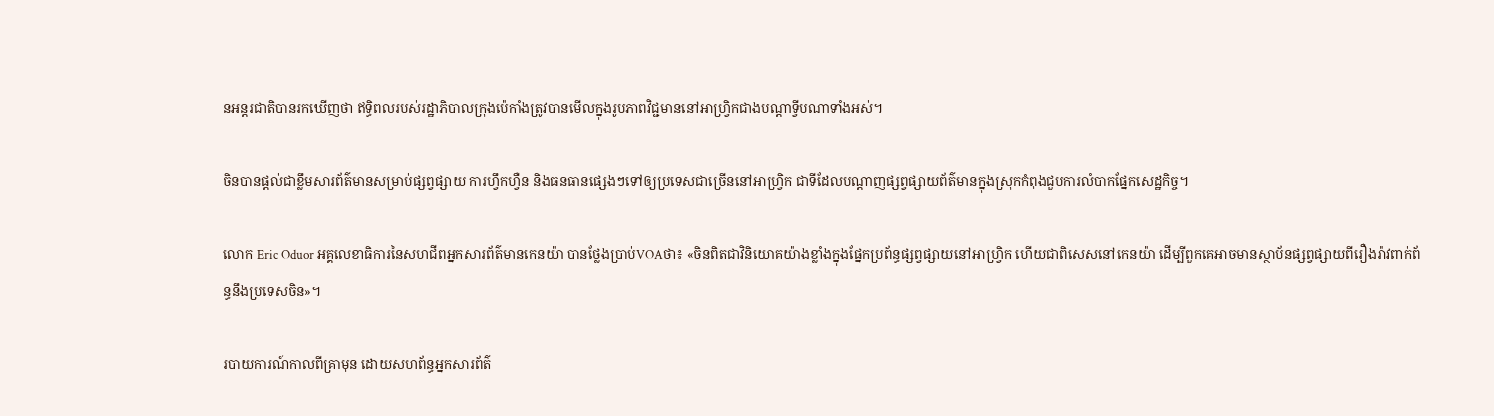នអន្តរជាតិបានរកឃើញថា ឥទ្ធិពលរបស់រដ្ឋាភិបាលក្រុងប៉េកាំងត្រូវបានមើលក្នុងរូបភាពវិជ្ជមាននៅអាហ្វ្រិកជាងបណ្តាទ្វីបណាទាំងអស់។

ចិនបានផ្តល់ជាខ្លឹមសារព័ត៌មានសម្រាប់ផ្សព្វផ្សាយ ការហ្វឹកហ្វឺន និងធនធានផ្សេងៗទៅឲ្យប្រទេសជាច្រើននៅអាហ្វ្រិក ជាទីដែលបណ្តាញផ្សព្វផ្សាយព័ត៌មានក្នុងស្រុកកំពុងជួបការលំបាកផ្នែកសេដ្ឋកិច្ច។

លោក Eric Oduor អគ្គលេខាធិការនៃសហជីពអ្នកសារព័ត៌មានកេនយ៉ា បានថ្លែងប្រាប់VOAថា៖ «ចិនពិតជាវិនិយោគយ៉ាងខ្លាំងក្នុងផ្នែកប្រព័ន្ធផ្សព្វផ្សាយនៅអាហ្វ្រិក ហើយជាពិសេសនៅកេនយ៉ា ដើម្បីពួកគេអាចមានស្ថាប័នផ្សព្វផ្សាយពីរឿងរ៉ាវពាក់ព័ន្ធនឹងប្រទេសចិន»។

របាយការណ៍កាលពីគ្រាមុន ដោយសហព័ន្ធអ្នកសារព័ត៌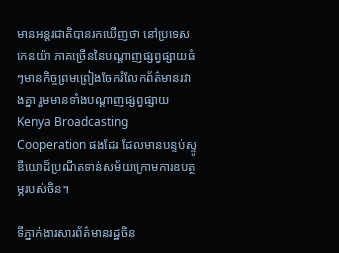មានអន្តរជាតិបានរកឃើញថា នៅប្រទេសកេនយ៉ា ភាគច្រើននៃបណ្តាញផ្សព្វផ្សាយធំៗមានកិច្ចព្រមព្រៀងចែករំលែកព័ត៌មានរវាងគ្នា រួមមានទាំងបណ្តាញផ្សព្វផ្សាយ Kenya Broadcasting Cooperation ផងដែរ ដែលមានបន្ទប់ស្ទូឌីយោដ៏ប្រណីតទាន់សម័យក្រោមការឧបត្ថម្ភរបស់ចិន។

ទីភ្នាក់ងារសារព័ត៌មានរដ្ឋចិន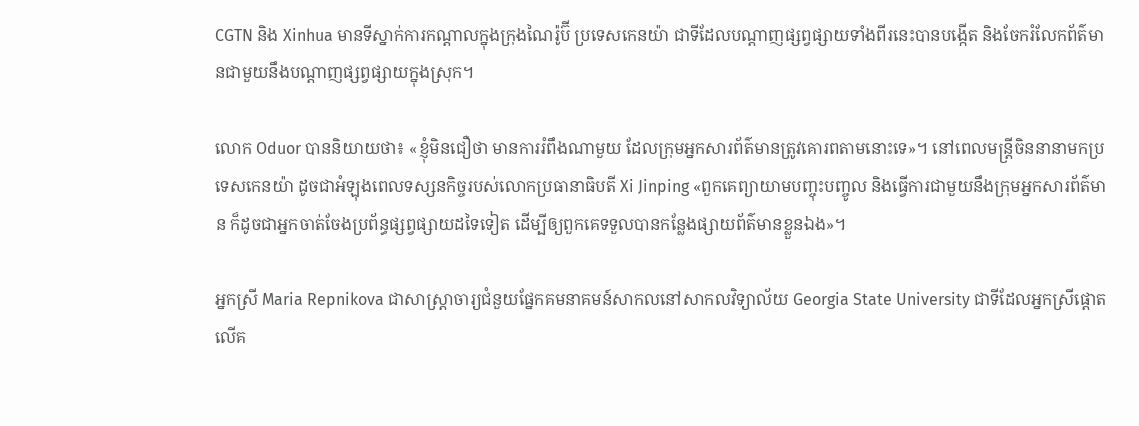CGTN និង Xinhua មានទីស្នាក់ការកណ្តាលក្នុងក្រុងណៃរ៉ូប៊ី ប្រទេសកេនយ៉ា ជាទីដែលបណ្តាញផ្សព្វផ្សាយទាំងពីរនេះបានបង្កើត និងចែករំលែកព័ត៌មានជាមួយនឹងបណ្តាញផ្សព្វផ្សាយក្នុងស្រុក។

លោក Oduor បាននិយាយថា៖ «ខ្ញុំមិនជឿថា មានការរំពឹងណាមួយ ដែលក្រុមអ្នកសារព័ត៌មានត្រូវគោរពតាមនោះទេ»។ នៅពេលមន្ត្រីចិននានាមកប្រទេសកេនយ៉ា ដូចជាអំឡុងពេលទស្សនកិច្ចរបស់លោកប្រធានាធិបតី Xi Jinping «ពួកគេព្យាយាមបញ្ចុះបញ្ចូល និងធ្វើការជាមួយនឹងក្រុមអ្នកសារព័ត៌មាន ក៏ដូចជាអ្នកចាត់ចែងប្រព័ន្ធផ្សព្វផ្សាយដទៃទៀត ដើម្បីឲ្យពួកគេទទួលបានកន្លែងផ្សាយព័ត៌មានខ្លួនឯង»។

អ្នកស្រី Maria Repnikova ជាសាស្ត្រាចារ្យជំនួយផ្នែកគមនាគមន៍សាកលនៅសាកលវិទ្យាល័យ Georgia State University ជាទីដែលអ្នកស្រីផ្តោតលើគ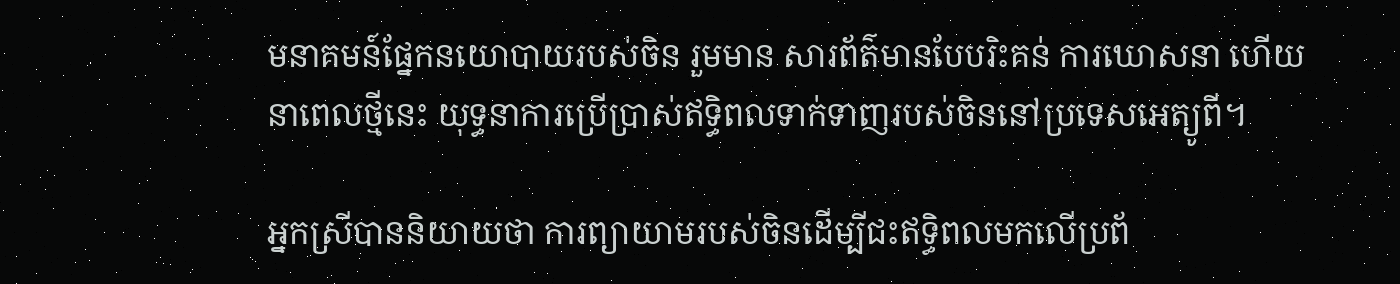មនាគមន៍ផ្នែកនយោបាយរបស់ចិន រួមមាន សារព័ត៌មានបែបរិះគន់ ការឃោសនា ហើយនាពេលថ្មីនេះ យុទ្ធនាការប្រើប្រាស់ឥទ្ធិពលទាក់ទាញរបស់ចិននៅប្រទេសអេត្យូពី។

អ្នកស្រីបាននិយាយថា ការព្យាយាមរបស់ចិនដើម្បីជះឥទ្ធិពលមកលើប្រព័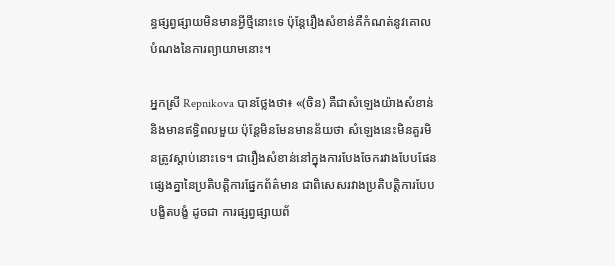ន្ធផ្សព្វផ្សាយមិនមានអ្វីថ្មីនោះទេ ប៉ុន្តែរឿងសំខាន់គឺកំណត់នូវគោលបំណងនៃការព្យាយាមនោះ។

អ្នកស្រី Repnikova បានថ្លែងថា៖ «(ចិន) គឺជាសំឡេងយ៉ាងសំខាន់ និងមានឥទ្ធិពលមួយ ប៉ុន្តែមិនមែនមានន័យថា សំឡេងនេះមិនគួរមិនត្រូវស្តាប់នោះទេ។ ជារឿងសំខាន់នៅក្នុងការបែងចែករវាងបែបផែនផ្សេងគ្នានៃប្រតិបត្តិការផ្នែកព័ត៌មាន ជាពិសេសរវាងប្រតិបត្តិការបែបបង្ខិតបង្ខំ ដូចជា ការផ្សព្វផ្សាយព័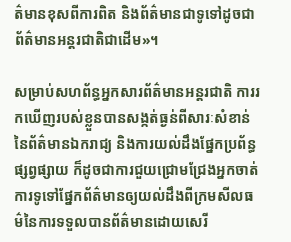ត៌មានខុសពីការពិត និងព័ត៌មានជាទូទៅដូចជា ព័ត៌មានអន្តរជាតិជាដើម»។

សម្រាប់សហព័ន្ធអ្នកសារព័ត៌មានអន្តរជាតិ ការរកឃើញរបស់ខ្លួនបានសង្កត់ធ្ងន់ពីសារៈសំខាន់នៃព័ត៌មានឯករាជ្យ និងការយល់ដឹងផ្នែកប្រព័ន្ធផ្សព្វផ្សាយ ក៏ដូចជាការជួយជ្រោមជ្រែងអ្នកចាត់ការទូទៅផ្នែកព័ត៌មានឲ្យយល់ដឹងពីក្រមសីលធម៌នៃការទទួលបានព័ត៌មានដោយសេរី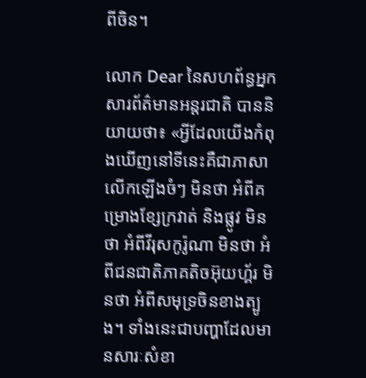ពីចិន។

លោក Dear នៃសហព័ន្ធអ្នកសារព័ត៌មានអន្តរជាតិ បាននិយាយថា៖ «អ្វីដែលយើងកំពុងឃើញនៅទីនេះគឺជាភាសាលើកឡើងចំៗ មិនថា អំពីគម្រោងខ្សែក្រវាត់ និងផ្លូវ មិនថា អំពីវីរុសកូរ៉ូណា មិនថា អំពីជនជាតិភាគតិចអ៊ុយហ្គ័រ មិនថា អំពីសមុទ្រចិនខាងត្បូង។ ទាំងនេះជាបញ្ហាដែលមានសារៈសំខា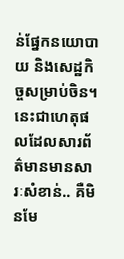ន់ផ្នែកនយោបាយ និងសេដ្ឋកិច្ចសម្រាប់ចិន។ នេះជាហេតុផលដែលសារព័ត៌មានមានសារៈសំខាន់.. គឺមិនមែ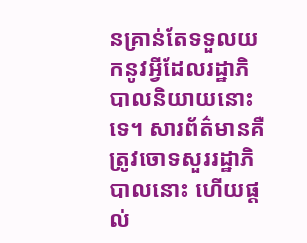នគ្រាន់តែទទួលយកនូវអ្វីដែលរដ្ឋាភិបាលនិយាយនោះទេ។ សារព័ត៌មានគឺត្រូវចោទសួររដ្ឋាភិបាលនោះ ហើយផ្តល់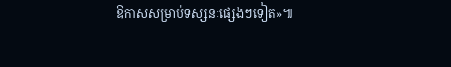ឱកាសសម្រាប់ទស្សនៈផ្សេងៗទៀត»៕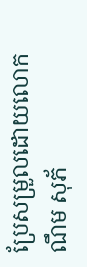ប្រែសម្រួលដោយលោក ណឹម សុភ័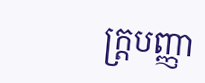ក្រ្តបញ្ញា